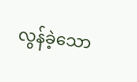လွန်ခဲ့သော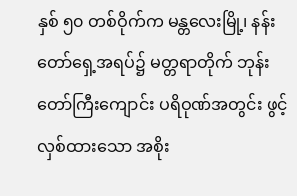နှစ် ၅၀ တစ်ဝိုက်က မန္တလေးမြို့၊ နန်းတော်ရှေ့အရပ်၌ မတ္တရာတိုက် ဘုန်းတော်ကြီးကျောင်း ပရိဝုဏ်အတွင်း ဖွင့်လှစ်ထားသော အစိုး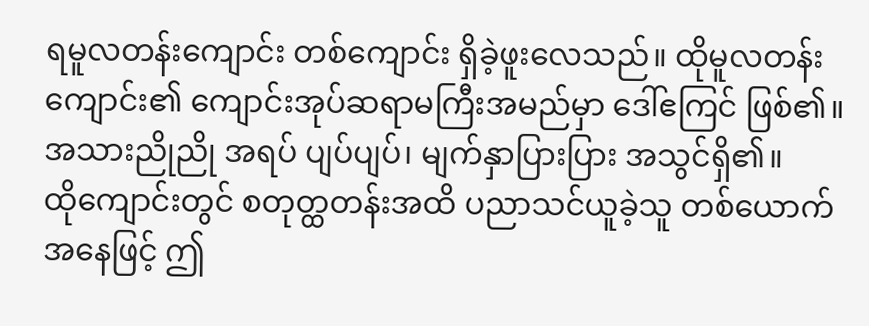ရမူလတန်းကျောင်း တစ်ကျောင်း ရှိခဲ့ဖူးလေသည်။ ထိုမူလတန်းကျောင်း၏ ကျောင်းအုပ်ဆရာမကြီးအမည်မှာ ဒေါ်ဧကြင် ဖြစ်၏။ အသားညိုညို အရပ် ပျပ်ပျပ်၊ မျက်နှာပြားပြား အသွင်ရှိ၏။
ထိုကျောင်းတွင် စတုတ္ထတန်းအထိ ပညာသင်ယူခဲ့သူ တစ်ယောက်အနေဖြင့် ဤ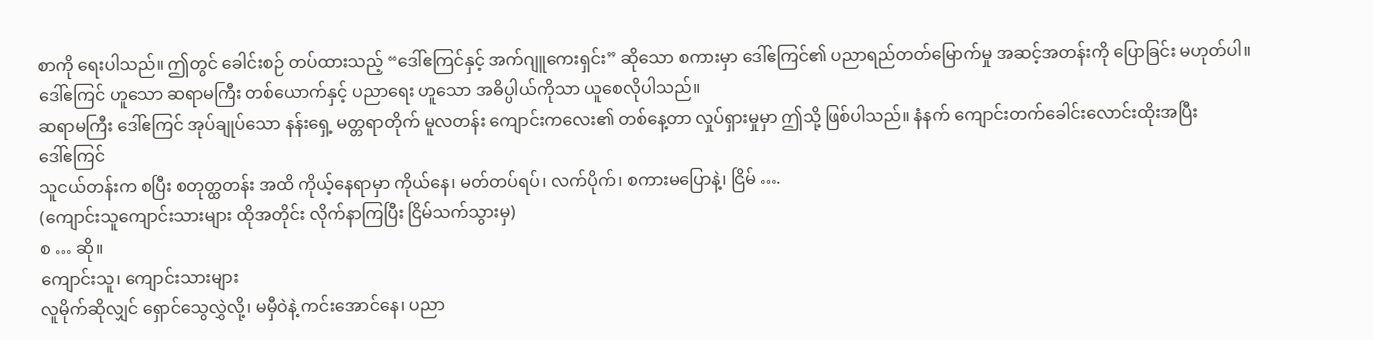စာကို ရေးပါသည်။ ဤတွင် ခေါင်းစဉ် တပ်ထားသည့် “ဒေါ်ဧကြင်နှင့် အက်ဂျူကေးရှင်း” ဆိုသော စကားမှာ ဒေါ်ဧကြင်၏ ပညာရည်တတ်မြောက်မှု အဆင့်အတန်းကို ပြောခြင်း မဟုတ်ပါ။ ဒေါ်ဧကြင် ဟူသော ဆရာမကြီး တစ်ယောက်နှင့် ပညာရေး ဟူသော အဓိပ္ပါယ်ကိုသာ ယူစေလိုပါသည်။
ဆရာမကြီး ဒေါ်ဧကြင် အုပ်ချုပ်သော နန်းရှေ့ မတ္တရာတိုက် မူလတန်း ကျောင်းကလေး၏ တစ်နေ့တာ လှုပ်ရှားမှုမှာ ဤသို့ ဖြစ်ပါသည်။ နံနက် ကျောင်းတက်ခေါင်းလောင်းထိုးအပြီး
ဒေါ်ဧကြင်
သူငယ်တန်းက စပြီး စတုတ္ထတန်း အထိ ကိုယ့်နေရာမှာ ကိုယ်နေ၊ မတ်တပ်ရပ်၊ လက်ပိုက်၊ စကားမပြောနဲ့၊ ငြိမ် ….
(ကျောင်းသူကျောင်းသားများ ထိုအတိုင်း လိုက်နာကြပြီး ငြိမ်သက်သွားမှ)
စ … ဆို။
ကျောင်းသူ၊ ကျောင်းသားများ
လူမိုက်ဆိုလျှင် ရှောင်သွေလွှဲလို့၊ မမှီဝဲနဲ့ ကင်းအောင်နေ၊ ပညာ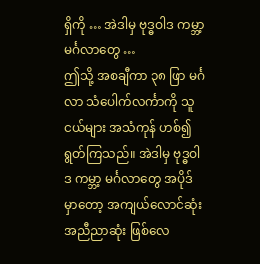ရှိကို … အဲဒါမှ ဗုဒ္ဓဝါဒ ကမ္ဘာ့မင်္ဂလာတွေ …
ဤသို့ အစချီကာ ၃၈ ဖြာ မင်္ဂလာ သံပေါက်လင်္ကာကို သူငယ်များ အသံကုန် ဟစ်၍ ရွတ်ကြသည်။ အဲဒါမှ ဗုဒ္ဓဝါဒ ကမ္ဘာ့ မင်္ဂလာတွေ အပိုဒ်မှာတော့ အကျယ်လောင်ဆုံး အညီညာဆုံး ဖြစ်လေ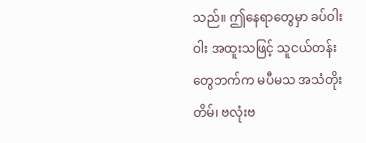သည်။ ဤနေရာတွေမှာ ခပ်ဝါးဝါး အထူးသဖြင့် သူငယ်တန်းတွေဘက်က မပီမသ အသံတိုးတိမ်၊ ဗလုံးဗ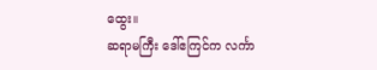ထွေး။
ဆရာမကြီး ဒေါ်ဧကြင်က လင်္ကာ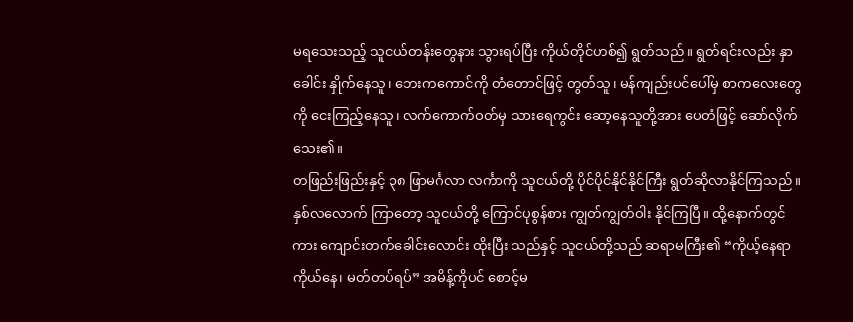မရသေးသည့် သူငယ်တန်းတွေနား သွားရပ်ပြီး ကိုယ်တိုင်ဟစ်၍ ရွတ်သည်။ ရွတ်ရင်းလည်း နှာခေါင်း နှိုက်နေသူ၊ ဘေးကကောင်ကို တံတောင်ဖြင့် တွတ်သူ၊ မန်ကျည်းပင်ပေါ်မှ စာကလေးတွေကို ငေးကြည့်နေသူ၊ လက်ကောက်ဝတ်မှ သားရေကွင်း ဆော့နေသူတို့အား ပေတံဖြင့် ဆော်လိုက်သေး၏။
တဖြည်းဖြည်းနှင့် ၃၈ ဖြာမင်္ဂလာ လင်္ကာကို သူငယ်တို့ ပိုင်ပိုင်နိုင်နိုင်ကြီး ရွတ်ဆိုလာနိုင်ကြသည်။ နှစ်လလောက် ကြာတော့ သူငယ်တို့ ကြောင်ပုစွန်စား ကျွတ်ကျွတ်ဝါး နိုင်ကြပြီ။ ထို့နောက်တွင်ကား ကျောင်းတက်ခေါင်းလောင်း ထိုးပြီး သည်နှင့် သူငယ်တို့သည် ဆရာမကြီး၏ “ကိုယ့်နေရာ ကိုယ်နေ၊ မတ်တပ်ရပ်” အမိန့်ကိုပင် စောင့်မ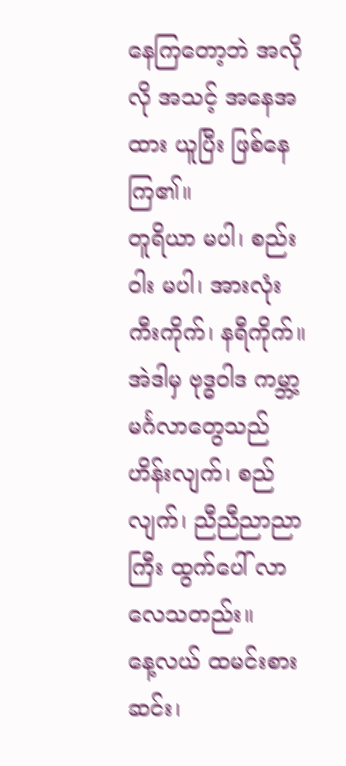နေကြတော့ဘဲ အလိုလို အသင့် အနေအထား ယူပြီး ဖြစ်နေကြ၏။
တူရိယာ မပါ၊ စည်းဝါး မပါ၊ အားလုံး ကီးကိုက်၊ နရီကိုက်။
အဲဒါမှ ဗုဒ္ဓဝါဒ ကမ္ဘာ့မင်္ဂလာတွေသည် ဟိန်းလျက်၊ စည်လျက်၊ ညီညီညာညာကြီး ထွက်ပေါ် လာလေသတည်း။
နေ့လယ် ထမင်းစားဆင်း၊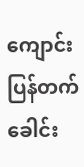ကျောင်းပြန်တက် ခေါင်း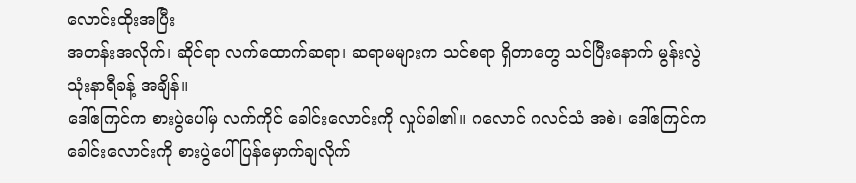လောင်းထိုးအပြီး
အတန်းအလိုက်၊ ဆိုင်ရာ လက်ထောက်ဆရာ၊ ဆရာမများက သင်စရာ ရှိတာတွေ သင်ပြီးနောက် မွန်းလွဲ သုံးနာရီခန့် အချိန်။
ဒေါ်ဧကြင်က စားပွဲပေါ်မှ လက်ကိုင် ခေါင်းလောင်းကို လှုပ်ခါ၏။ ဂလောင် ဂလင်သံ အစဲ၊ ဒေါ်ဧကြင်က ခေါင်းလောင်းကို စားပွဲပေါ် ပြန်မှောက်ချလိုက်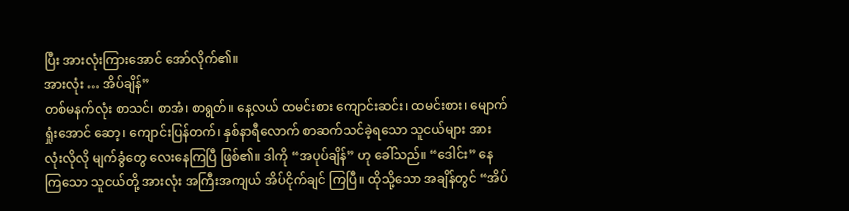ပြီး အားလုံးကြားအောင် အော်လိုက်၏။
အားလုံး … အိပ်ချိန်”
တစ်မနက်လုံး စာသင်၊ စာအံ၊ စာရွတ်။ နေ့လယ် ထမင်းစား ကျောင်းဆင်း၊ ထမင်းစား၊ မျောက်ရှုံးအောင် ဆော့၊ ကျောင်းပြန်တက်၊ နှစ်နာရီလောက် စာဆက်သင်ခဲ့ရသော သူငယ်များ အားလုံးလိုလို မျက်ခွံတွေ လေးနေကြပြီ ဖြစ်၏။ ဒါကို “အပုပ်ချိန်” ဟု ခေါ်သည်။ “ဒေါင်း” နေကြသော သူငယ်တို့ အားလုံး အကြီးအကျယ် အိပ်ငိုက်ချင် ကြပြီ။ ထိုသို့သော အချိန်တွင် “အိပ်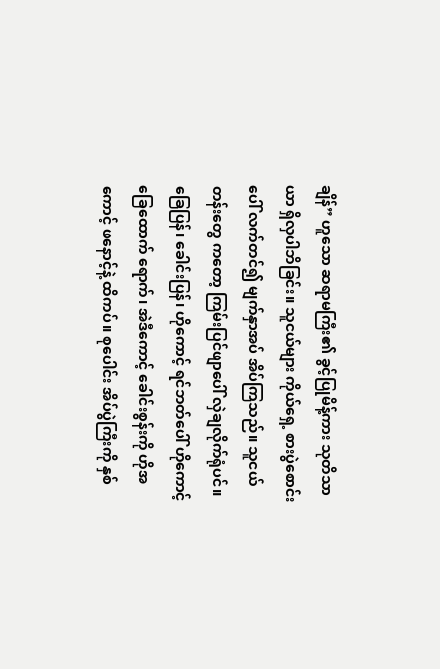ချိန်” ဟူသော ဆရာမကြီး၏ ခွင့်ပြုမိန့်ကား သုတိသာယာ ရှိလှပါဘိခြင်း။ သူငယ်များ ကိုယ်ရှေ့ စားပွဲစောင်းပေါ် လက်တင်၍ မျက်နှာအပ် အိပ်ကြသည်။ သူငယ်တန်းတွေ ကတော့ ကြမ်းပြင်ဖျာပေါ် လှဲချလိုက်ရုံပင်။ ခြေပြန်၊ ခေါင်းပြန်၊ ဟိုကောင့် ရင်ဘတ်ပေါ် ဟိုကောင့် ခြေထောက် ရောက်၊ အဲဒီကောင့် ခေါင်းစွန်းကို ဟိုအကောင့် ဖနောင့်နဲ့ ထိကပ်။ စုပေါင်း အိပ်ပွဲကြီးကို နှစ်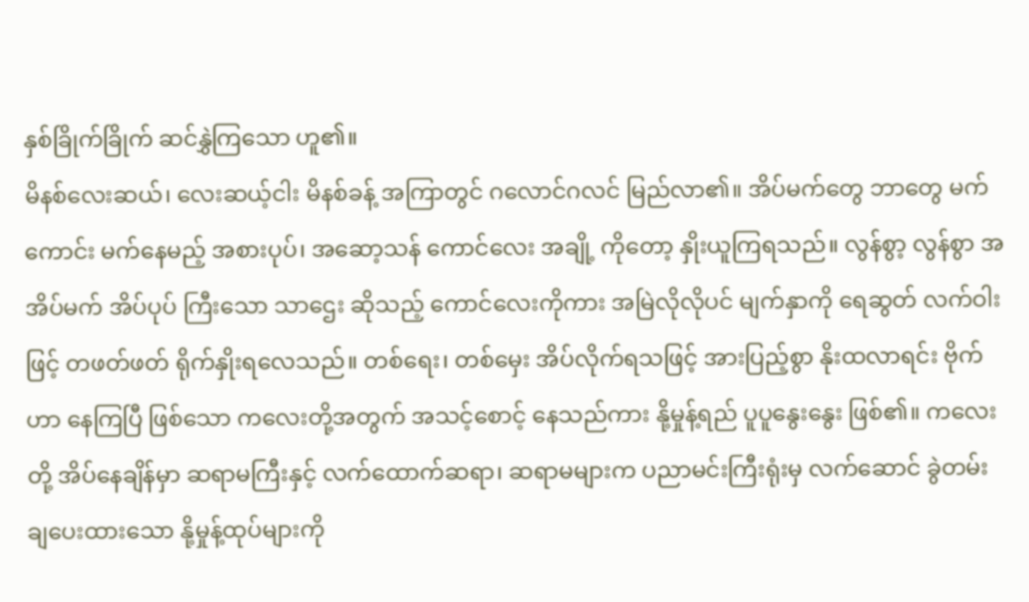နှစ်ခြိုက်ခြိုက် ဆင်နွှဲကြသော ဟူ၏။
မိနစ်လေးဆယ်၊ လေးဆယ့်ငါး မိနစ်ခန့် အကြာတွင် ဂလောင်ဂလင် မြည်လာ၏။ အိပ်မက်တွေ ဘာတွေ မက်ကောင်း မက်နေမည့် အစားပုပ်၊ အဆော့သန် ကောင်လေး အချို့ ကိုတော့ နှိုးယူကြရသည်။ လွန်စွာ့ လွန်စွာ အအိပ်မက် အိပ်ပုပ် ကြီးသော သာဌေး ဆိုသည့် ကောင်လေးကိုကား အမြဲလိုလိုပင် မျက်နှာကို ရေဆွတ် လက်ဝါးဖြင့် တဖတ်ဖတ် ရိုက်နှိုးရလေသည်။ တစ်ရေး၊ တစ်မှေး အိပ်လိုက်ရသဖြင့် အားပြည့်စွာ နိုးထလာရင်း ဗိုက်ဟာ နေကြပြီ ဖြစ်သော ကလေးတို့အတွက် အသင့်စောင့် နေသည်ကား နို့မှုန့်ရည် ပူပူနွေးနွေး ဖြစ်၏။ ကလေးတို့ အိပ်နေချိန်မှာ ဆရာမကြီးနှင့် လက်ထောက်ဆရာ၊ ဆရာမများက ပညာမင်းကြီးရုံးမှ လက်ဆောင် ခွဲတမ်း ချပေးထားသော နို့မှုန့်ထုပ်များကို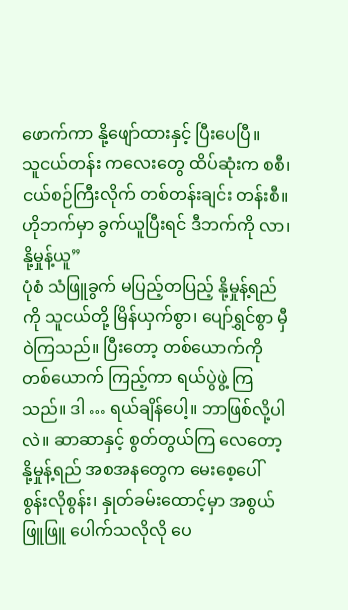ဖောက်ကာ နို့ဖျော်ထားနှင့် ပြီးပေပြီ။
သူငယ်တန်း ကလေးတွေ ထိပ်ဆုံးက စစီ၊ ငယ်စဉ်ကြီးလိုက် တစ်တန်းချင်း တန်းစီ။ ဟိုဘက်မှာ ခွက်ယူပြီးရင် ဒီဘက်ကို လာ၊ နို့မှုန့်ယူ”
ပုံစံ သံဖြူခွက် မပြည့်တပြည့် နို့မှုန့်ရည်ကို သူငယ်တို့ မြိန်ယှက်စွာ၊ ပျော်ရွှင်စွာ မှီဝဲကြသည်။ ပြီးတော့ တစ်ယောက်ကို တစ်ယောက် ကြည့်ကာ ရယ်ပွဲဖွဲ့ ကြသည်။ ဒါ … ရယ်ချိန်ပေါ့။ ဘာဖြစ်လို့ပါလဲ။ ဆာဆာနှင့် စွတ်တွယ်ကြ လေတော့ နို့မှုန့်ရည် အစအနတွေက မေးစေ့ပေါ် စွန်းလိုစွန်း၊ နှုတ်ခမ်းထောင့်မှာ အစွယ်ဖြူဖြူ ပေါက်သလိုလို ပေ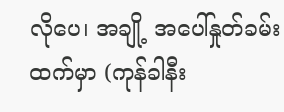လိုပေ၊ အချို့ အပေါ်နှုတ်ခမ်းထက်မှာ (ကုန်ခါနီး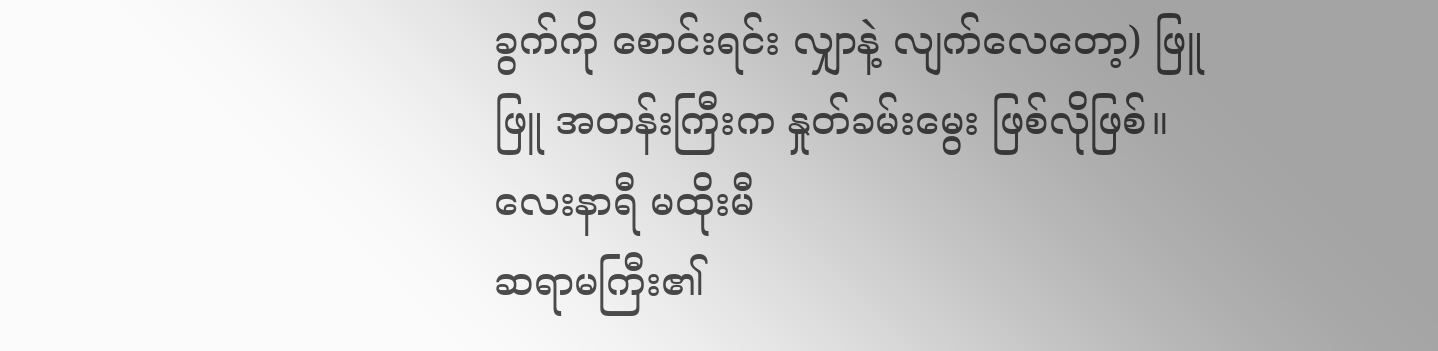ခွက်ကို စောင်းရင်း လျှာနဲ့ လျက်လေတော့) ဖြူဖြူ အတန်းကြီးက နှုတ်ခမ်းမွေး ဖြစ်လိုဖြစ်။
လေးနာရီ မထိုးမီ
ဆရာမကြီး၏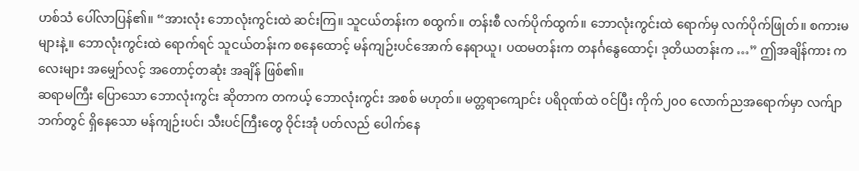ဟစ်သံ ပေါ်လာပြန်၏။ “အားလုံး ဘောလုံးကွင်းထဲ ဆင်းကြ။ သူငယ်တန်းက စထွက်။ တန်းစီ လက်ပိုက်ထွက်။ ဘောလုံးကွင်းထဲ ရောက်မှ လက်ပိုက်ဖြုတ်။ စကားမများနဲ့။ ဘောလုံးကွင်းထဲ ရောက်ရင် သူငယ်တန်းက စနေထောင့် မန်ကျဉ်းပင်အောက် နေရာယူ၊ ပထမတန်းက တနင်္ဂနွေထောင့်၊ ဒုတိယတန်းက …” ဤအချိန်ကား ကလေးများ အမျှော်လင့် အတောင့်တဆုံး အချိန် ဖြစ်၏။
ဆရာမကြီး ပြောသော ဘောလုံးကွင်း ဆိုတာက တကယ့် ဘောလုံးကွင်း အစစ် မဟုတ်။ မတ္တရာကျောင်း ပရိဝုဏ်ထဲ ဝင်ပြီး ကိုက်၂၀၀ လောက်ညအရောက်မှာ လက်ျာဘက်တွင် ရှိနေသော မန်ကျဉ်းပင်၊ သီးပင်ကြီးတွေ ဝိုင်းအုံ ပတ်လည် ပေါက်နေ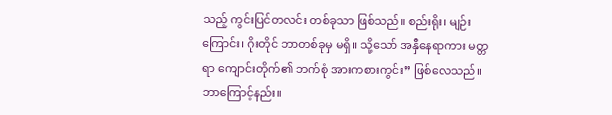သည့် ကွင်းပြင်တလင်း တစ်ခုသာ ဖြစ်သည်။ စည်းရိုး၊ မျဉ်းကြောင်း၊ ဂိုးတိုင် ဘာတစ်ခုမှ မရှိ။ သို့သော် အနှီနေရာကား မတ္တရာ ကျောင်းတိုက်၏ ဘက်စုံ အားကစားကွင်း” ဖြစ်လေသည်။ ဘာကြောင့်နည်း။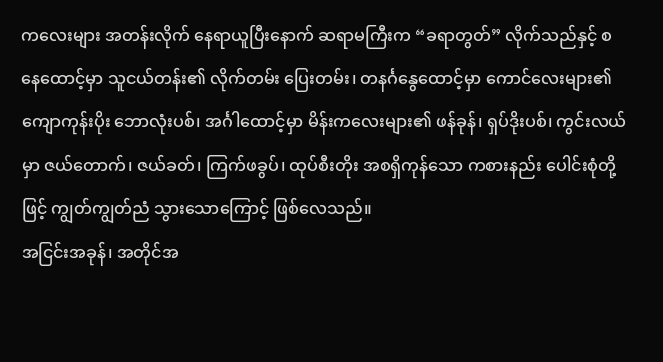ကလေးများ အတန်းလိုက် နေရာယူပြီးနောက် ဆရာမကြီးက “ခရာတွတ်” လိုက်သည်နှင့် စနေထောင့်မှာ သူငယ်တန်း၏ လိုက်တမ်း ပြေးတမ်း၊ တနင်္ဂနွေထောင့်မှာ ကောင်လေးများ၏ ကျောကုန်းပိုး ဘောလုံးပစ်၊ အင်္ဂါထောင့်မှာ မိန်းကလေးများ၏ ဖန်ခုန်၊ ရှပ်ဒိုးပစ်၊ ကွင်းလယ်မှာ ဇယ်တောက်၊ ဇယ်ခတ်၊ ကြက်ဖခွပ်၊ ထုပ်စီးတိုး အစရှိကုန်သော ကစားနည်း ပေါင်းစုံတို့ဖြင့် ကျွတ်ကျွတ်ညံ သွားသောကြောင့် ဖြစ်လေသည်။
အငြင်းအခုန်၊ အတိုင်အ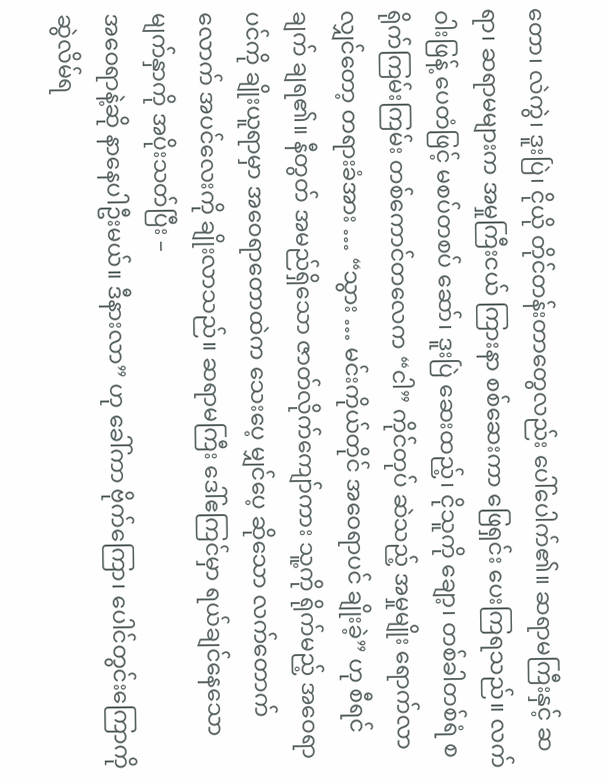တော၊ လဲကွဲ၊ ဒူးပြဲ၊ ငိုယို တိုင်တန်းတာတွေလည်း ပေါ်ပေါက်၏။ ဆရာမကြီးနှင့် ဆရာ၊ ဆရာမများက အမှုကြီးငယ် ကြားနာ စစ်ဆေးကာ ဖြေရှင်း ပေးကြရသည်။ လက်ဝါးဖြန့် ပေတံဖြင့် မစပ်တစပ် ဆော်၊ ဒူးပြဲ ဆေးထည့်၊ ငိုသူကို ချော့၊ တစ်ခါတစ်ရံ စရိုက်ကြမ်းကြမ်း တစ်ကောင်တလေက “ငါ” ကိုင်တုပ် ဆဲသည့် အမှုမျိုး ရောက်လာ လျှင်တော့ တရားခံအား … “သွား … မင်းကိုယ်တိုင် အဝေရာပင် ချိုးခဲ့” ဟု စီရင်ချက် ချရ၏။ နီတွတ် အမည်ရှိသော ဇာတ်လိုက်ကျော်ကား သူ့ကို ရိုက်မည့် အဝေရာပင်ကို ချိုးယူရာမှာ အဝေရာတောထဲက သေးပေ့ မျှင်ပေ့ ဆိုသော လက်တောက်လောက် အပင်လေးကို ချိုးလာသည်။ ဆရာမကြီး ဒေါ်ဧကြင်မှာ ရယ်ချင်နေသော မျက်နှာကို အပိုးသတ်ပြီး –
အဝေရာနဲ့ဆို နာနေပါဦးမယ်။ ဒီနားလာ” ဟု ခေါ်ကာ ဗိုက်ကြော၊ ပေါင်တွင်းကြောကို ဆွဲလိမ်ရ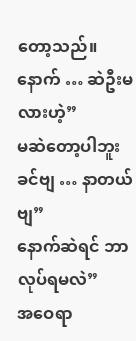တော့သည်။
နောက် … ဆဲဦးမလားဟဲ့”
မဆဲတော့ပါဘူး ခင်ဗျ … နာတယ်ဗျ”
နောက်ဆဲရင် ဘာလုပ်ရမလဲ”
အဝေရာ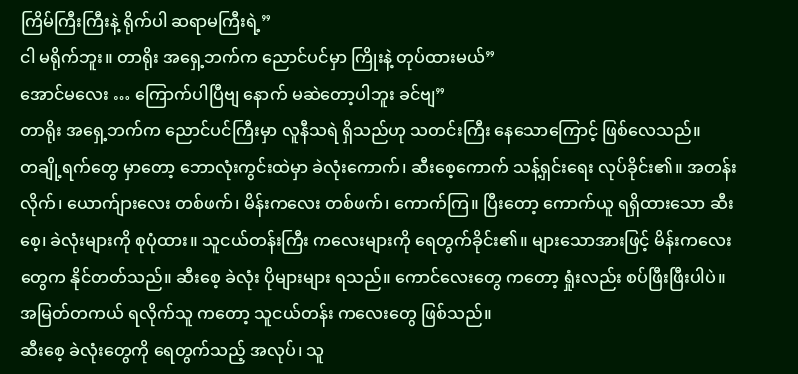ကြိမ်ကြီးကြီးနဲ့ ရိုက်ပါ ဆရာမကြီးရဲ့”
ငါ မရိုက်ဘူး။ တာရိုး အရှေ့ဘက်က ညောင်ပင်မှာ ကြိုးနဲ့ တုပ်ထားမယ်”
အောင်မလေး … ကြောက်ပါပြီဗျ နောက် မဆဲတော့ပါဘူး ခင်ဗျ”
တာရိုး အရှေ့ဘက်က ညောင်ပင်ကြီးမှာ လူနီသရဲ ရှိသည်ဟု သတင်းကြီး နေသောကြောင့် ဖြစ်လေသည်။
တချို့ရက်တွေ မှာတော့ ဘောလုံးကွင်းထဲမှာ ခဲလုံးကောက်၊ ဆီးစေ့ကောက် သန့်ရှင်းရေး လုပ်ခိုင်း၏။ အတန်းလိုက်၊ ယောက်ျားလေး တစ်ဖက်၊ မိန်းကလေး တစ်ဖက်၊ ကောက်ကြ။ ပြီးတော့ ကောက်ယူ ရရှိထားသော ဆီးစေ့၊ ခဲလုံးများကို စုပုံထား။ သူငယ်တန်းကြီး ကလေးများကို ရေတွက်ခိုင်း၏။ များသောအားဖြင့် မိန်းကလေးတွေက နိုင်တတ်သည်။ ဆီးစေ့ ခဲလုံး ပိုများများ ရသည်။ ကောင်လေးတွေ ကတော့ ရှုံးလည်း စပ်ဖြီးဖြီးပါပဲ။ အမြတ်တကယ် ရလိုက်သူ ကတော့ သူငယ်တန်း ကလေးတွေ ဖြစ်သည်။
ဆီးစေ့ ခဲလုံးတွေကို ရေတွက်သည့် အလုပ်၊ သူ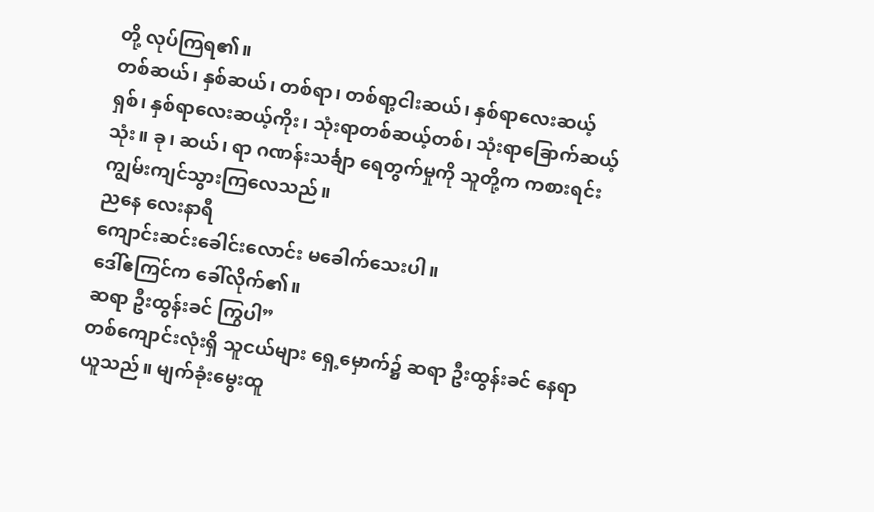တို့ လုပ်ကြရ၏။
တစ်ဆယ်၊ နှစ်ဆယ်၊ တစ်ရာ၊ တစ်ရာ့ငါးဆယ်၊ နှစ်ရာလေးဆယ့်ရှစ်၊ နှစ်ရာလေးဆယ့်ကိုး၊ သုံးရာတစ်ဆယ့်တစ်၊ သုံးရာခြောက်ဆယ့်သုံး။ ခု၊ ဆယ်၊ ရာ ဂဏန်းသင်္ချာ ရေတွက်မှုကို သူတို့က ကစားရင်း ကျွမ်းကျင်သွားကြလေသည်။
ညနေ လေးနာရီ
ကျောင်းဆင်းခေါင်းလောင်း မခေါက်သေးပါ။
ဒေါ်ဧကြင်က ခေါ်လိုက်၏။
ဆရာ ဦးထွန်းခင် ကြွပါ”
တစ်ကျောင်းလုံးရှိ သူငယ်များ ရှေ့မှောက်၌ ဆရာ ဦးထွန်းခင် နေရာယူသည်။ မျက်ခုံးမွေးထူ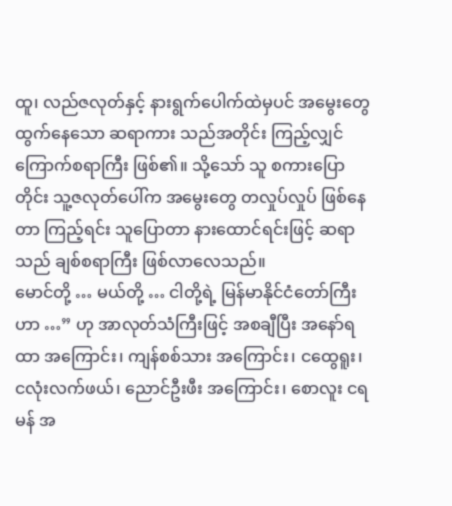ထူ၊ လည်ဇလုတ်နှင့် နားရွက်ပေါက်ထဲမှပင် အမွေးတွေ ထွက်နေသော ဆရာကား သည်အတိုင်း ကြည့်လျှင် ကြောက်စရာကြီး ဖြစ်၏။ သို့သော် သူ စကားပြောတိုင်း သူ့ဇလုတ်ပေါ်က အမွေးတွေ တလှုပ်လှုပ် ဖြစ်နေတာ ကြည့်ရင်း သူပြောတာ နားထောင်ရင်းဖြင့် ဆရာသည် ချစ်စရာကြီး ဖြစ်လာလေသည်။
မောင်တို့ … မယ်တို့ … ငါတို့ရဲ့ မြန်မာနိုင်ငံတော်ကြီးဟာ …” ဟု အာလုတ်သံကြီးဖြင့် အစချီပြီး အနော်ရထာ အကြောင်း၊ ကျန်စစ်သား အကြောင်း၊ ငထွေရူး၊ ငလုံးလက်ဖယ်၊ ညောင်ဦးဖီး အကြောင်း၊ စောလူး ငရမန် အ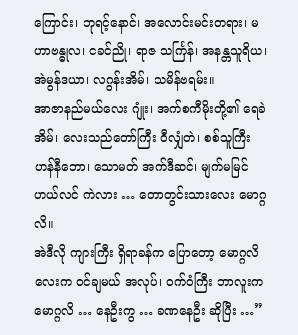ကြောင်း၊ ဘုရင့်နောင်၊ အလောင်းမင်းတရား၊ မဟာဗန္ဓုလ၊ ငခင်ညို၊ ရာဇ သင်္ကြန်၊ အနန္တသူရိယ၊ အဲမွန်ဒယာ၊ လဂွန်းအိမ်၊ သမိန်ဗရမ်း။
အာဇာနည်မယ်လေး ဂျုံး၊ အက်စကီမိုးတို့၏ ရေခဲအိမ်၊ လေးသည်တော်ကြီး ဝီလျှံတဲ၊ စစ်သူကြီး ဟန်နီဘော၊ သောမတ် အက်ဒီဆင်၊ မျက်မမြင် ဟယ်လင် ကဲလား … တောတွင်းသားလေး မောဂ္ဂလိ။
အဲဒီလို ကျားကြီး ရှိရာခန်က ပြောတော့ မောဂ္ဂလိလေးက ဝင်ချမယ် အလုပ်၊ ဝက်ဝံကြီး ဘာလူးက မောဂ္ဂလိ … နေဦးကွ … ခဏနေဦး ဆိုပြီး …”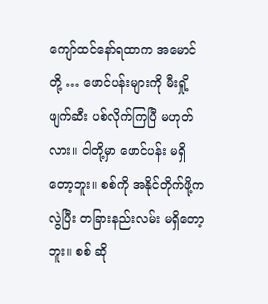ကျော်ထင်နော်ရထာက အမောင်တို့ … ဖောင်ပန်းများကို မီးရှို့ဖျက်ဆီး ပစ်လိုက်ကြပြီ မဟုတ်လား။ ငါတို့မှာ ဖောင်ပန်း မရှိတော့ဘူး။ စစ်ကို အနိုင်တိုက်ဖို့က လွဲပြီး တခြားနည်းလမ်း မရှိတော့ဘူး။ စစ် ဆို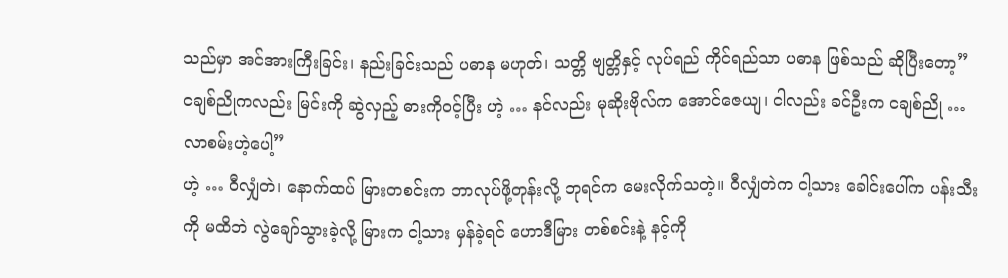သည်မှာ အင်အားကြီးခြင်း၊ နည်းခြင်းသည် ပဓာန မဟုတ်၊ သတ္တိ ဗျတ္တိနှင့် လုပ်ရည် ကိုင်ရည်သာ ပဓာန ဖြစ်သည် ဆိုပြီးတော့”
ငချစ်ညိုကလည်း မြင်းကို ဆွဲလှည့် ဓားကိုဝင့်ပြီး ဟဲ့ … နင်လည်း မုဆိုးဗိုလ်က အောင်ဇေယျ၊ ငါလည်း ခင်ဦးက ငချစ်ညို … လာစမ်းဟဲ့ပေါ့”
ဟဲ့ … ဝီလျှံတဲ၊ နောက်ထပ် မြားတစင်းက ဘာလုပ်ဖို့တုန်းလို့ ဘုရင်က မေးလိုက်သတဲ့။ ဝီလျှံတဲက ငါ့သား ခေါင်းပေါ်က ပန်းသီးကို မထိဘဲ လွဲချော်သွားခဲ့လို့ မြားက ငါ့သား မှန်ခဲ့ရင် ဟောဒီမြား တစ်စင်းနဲ့ နင့်ကို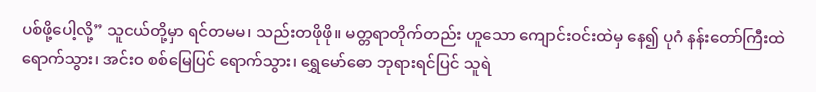ပစ်ဖို့ပေါ့လို့” သူငယ်တို့မှာ ရင်တမမ၊ သည်းတဖိုဖို။ မတ္တရာတိုက်တည်း ဟူသော ကျောင်းဝင်းထဲမှ နေ၍ ပုဂံ နန်းတော်ကြီးထဲ ရောက်သွား၊ အင်းဝ စစ်မြေပြင် ရောက်သွား၊ ရွှေမော်ဓော ဘုရားရင်ပြင် သူရဲ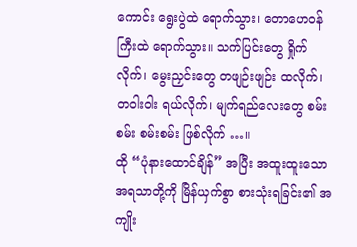ကောင်း ရွေးပွဲထဲ ရောက်သွား၊ တောဟေဝန်ကြီးထဲ ရောက်သွား။ သက်ပြင်းတွေ ရှိုက်လိုက်၊ မွေးညှင်းတွေ တဖျဉ်းဖျဉ်း ထလိုက်၊ တဝါးဝါး ရယ်လိုက်၊ မျက်ရည်လေးတွေ စမ်းစမ်း စမ်းစမ်း ဖြစ်လိုက် …။
ထို “ပုံနားထောင်ချိန်” အပြီး အထူးထူးသော အရသာတို့ကို မြိန်ယှက်စွာ စားသုံးရခြင်း၏ အကျိုး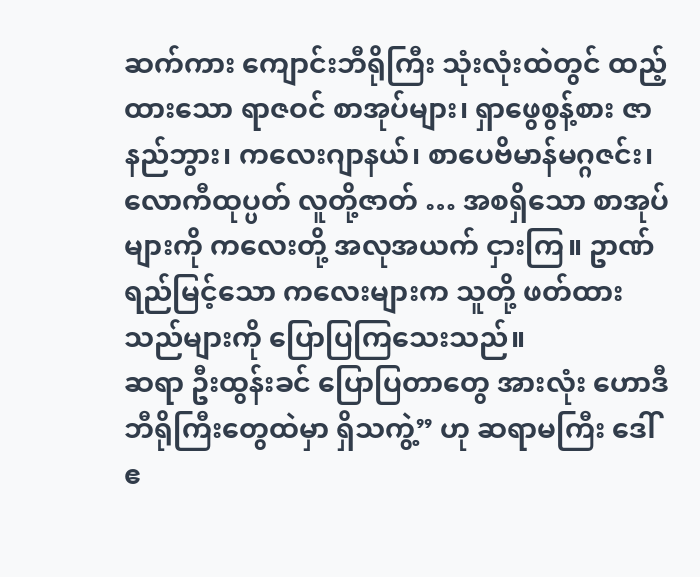ဆက်ကား ကျောင်းဘီရိုကြီး သုံးလုံးထဲတွင် ထည့်ထားသော ရာဇဝင် စာအုပ်များ၊ ရှာဖွေစွန့်စား ဇာနည်ဘွား၊ ကလေးဂျာနယ်၊ စာပေဗိမာန်မဂ္ဂဇင်း၊ လောကီထုပ္ပတ် လူတို့ဇာတ် … အစရှိသော စာအုပ်များကို ကလေးတို့ အလုအယက် ငှားကြ။ ဥာဏ်ရည်မြင့်သော ကလေးများက သူတို့ ဖတ်ထားသည်များကို ပြောပြကြသေးသည်။
ဆရာ ဦးထွန်းခင် ပြောပြတာတွေ အားလုံး ဟောဒီ ဘီရိုကြီးတွေထဲမှာ ရှိသကွဲ့” ဟု ဆရာမကြီး ဒေါ်ဧ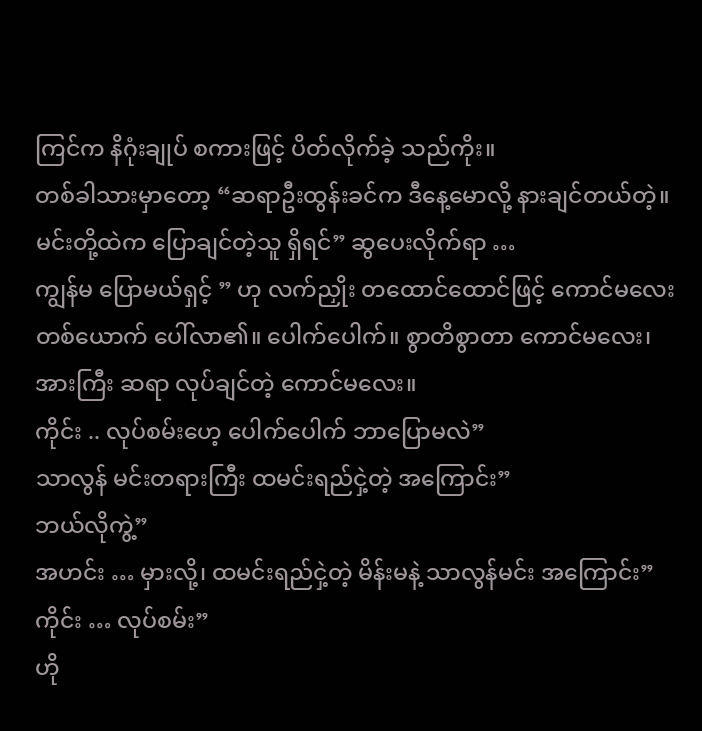ကြင်က နိဂုံးချုပ် စကားဖြင့် ပိတ်လိုက်ခဲ့ သည်ကိုး။
တစ်ခါသားမှာတော့ “ဆရာဦးထွန်းခင်က ဒီနေ့မောလို့ နားချင်တယ်တဲ့။ မင်းတို့ထဲက ပြောချင်တဲ့သူ ရှိရင်” ဆွပေးလိုက်ရာ …
ကျွန်မ ပြောမယ်ရှင့် ” ဟု လက်ညှိုး တထောင်ထောင်ဖြင့် ကောင်မလေး တစ်ယောက် ပေါ်လာ၏။ ပေါက်ပေါက်။ စွာတိစွာတာ ကောင်မလေး၊ အားကြီး ဆရာ လုပ်ချင်တဲ့ ကောင်မလေး။
ကိုင်း .. လုပ်စမ်းဟေ့ ပေါက်ပေါက် ဘာပြောမလဲ”
သာလွန် မင်းတရားကြီး ထမင်းရည်ငှဲ့တဲ့ အကြောင်း”
ဘယ်လိုကွဲ့”
အဟင်း … မှားလို့၊ ထမင်းရည်ငှဲ့တဲ့ မိန်းမနဲ့ သာလွန်မင်း အကြောင်း”
ကိုင်း … လုပ်စမ်း”
ဟို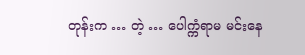တုန်းက … တဲ့ … ပေါက္ကံရာမ မင်းနေ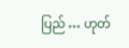ပြည် … ဟုတ်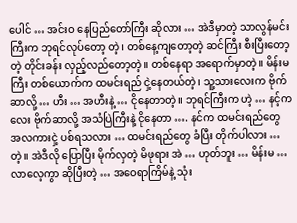ပေါင် … အင်းဝ နေပြည်တော်ကြီး ဆိုလား … အဲဒီမှာတဲ့ သာလွန်မင်းကြီးက ဘုရင်လုပ်တော့ တဲ့၊ တစ်နေ့ကျတော့တဲ့ ဆင်ကြီး စီးပြီးတော့ တဲ့ တိုင်းခန်း လှည့်လည်တော့တဲ့။ တစ်နေရာ အရောက်မှာတဲ့။ မိန်းမကြီး တစ်ယောက်က ထမင်းရည် ငှဲ့နေတယ်တဲ့၊ သူ့သားလေးက ဗိုက်ဆာလို့ … ဟီး … အဟီးနဲ့ … ငိုနေတာတဲ့။ ဘုရင်ကြီးက ဟဲ့ … နင့်ကလေး ဗိုက်ဆာလို့ အသံပြဲကြီးနဲ့ ငိုနေတာ …. နင်က ထမင်းရည်တွေ အလကားငှဲ့ ပစ်ရသလား … ထမင်းရည်တွေ ခံပြီး တိုက်ပါလား … တဲ့။ အဲဒီလို ပြောပြီး မိုက်လှတဲ့ မိဖုရား အဲ … ဟုတ်ဘူး … မိန်းမ … လာလေ့ကွာ ဆိုပြီးတဲ့ … အဝေရာကြိမ်နဲ့ သုံး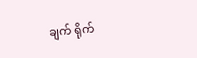ချက် ရိုက်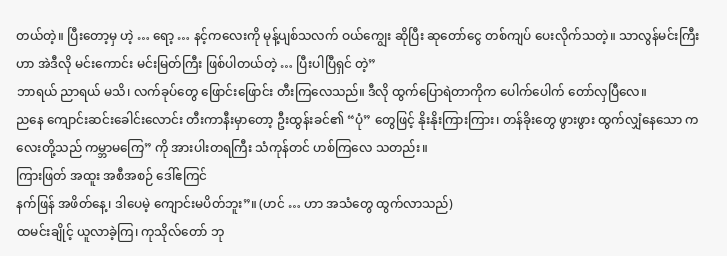တယ်တဲ့။ ပြီးတော့မှ ဟဲ့ … ရော့ … နင့်ကလေးကို မုန့်ပျစ်သလက် ဝယ်ကျွေး ဆိုပြီး ဆုတော်ငွေ တစ်ကျပ် ပေးလိုက်သတဲ့။ သာလွန်မင်းကြီးဟာ အဲဒီလို မင်းကောင်း မင်းမြတ်ကြီး ဖြစ်ပါတယ်တဲ့ … ပြီးပါပြီရှင် တဲ့”
ဘာရယ် ညာရယ် မသိ၊ လက်ခုပ်တွေ ဖြောင်းဖြောင်း တီးကြလေသည်။ ဒီလို ထွက်ပြောရဲတာကိုက ပေါက်ပေါက် တော်လှပြီလေ။
ညနေ ကျောင်းဆင်းခေါင်းလောင်း တီးကာနီးမှာတော့ ဦးထွန်းခင်၏ “ပုံ” တွေဖြင့် နိုးနိုးကြားကြား၊ တန်ခိုးတွေ ဖွားဖွား ထွက်လျှံနေသော ကလေးတို့သည် ကမ္ဘာမကြေ” ကို အားပါးတရကြီး သံကုန်တင် ဟစ်ကြလေ သတည်း။
ကြားဖြတ် အထူး အစီအစဉ် ဒေါ်ဧကြင်
နက်ဖြန် အဖိတ်နေ့၊ ဒါပေမဲ့ ကျောင်းမပိတ်ဘူး”။ (ဟင် … ဟာ အသံတွေ ထွက်လာသည်)
ထမင်းချိုင့် ယူလာခဲ့ကြ၊ ကုသိုလ်တော် ဘု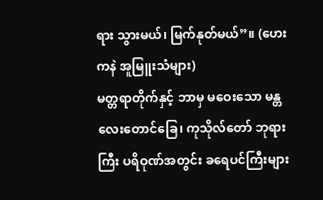ရား သွားမယ်၊ မြက်နုတ်မယ်”။ (ဟေး ကနဲ အူမြူးသံများ)
မတ္တရာတိုက်နှင့် ဘာမှ မဝေးသော မန္တလေးတောင်ခြေ၊ ကုသိုလ်တော် ဘုရားကြီး ပရိဝုဏ်အတွင်း ခရေပင်ကြီးများ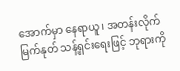အောက်မှာ နေရာယူ၊ အတန်းလိုက် မြက်နုတ် သန့်ရှင်းရေးဖြင့် ဘုရားကို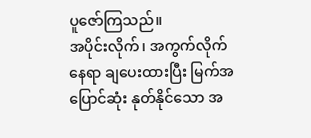ပူဇော်ကြသည်။
အပိုင်းလိုက်၊ အကွက်လိုက် နေရာ ချပေးထားပြီး မြက်အပြောင်ဆုံး နုတ်နိုင်သော အ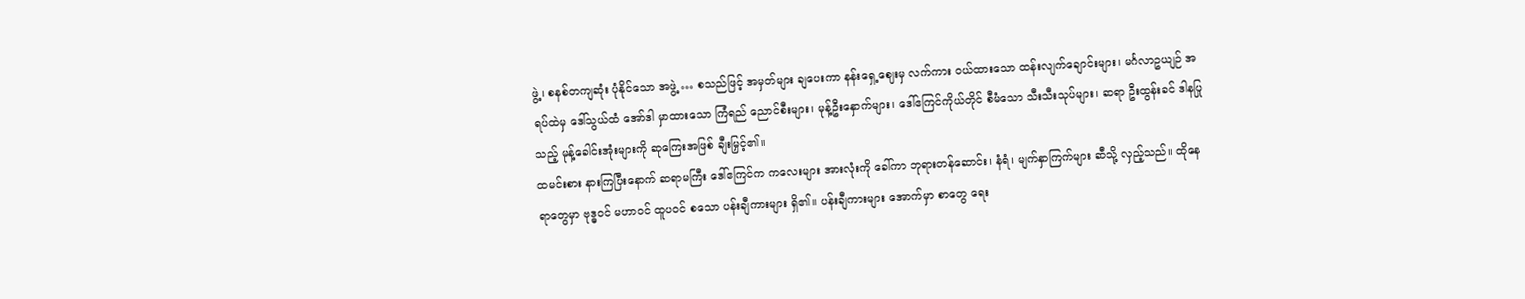ဖွဲ့၊ စနစ်တကျဆုံး ပုံနိုင်သော အဖွဲ့ … စသည်ဖြင့် အမှတ်များ ချပေးကာ နန်းရှေ့ဈေးမှ လက်ကား ဝယ်ထားသော ထန်းလျက်ချောင်းများ၊ မင်္ဂလာဥယျဉ် အရပ်ထဲမှ ဒေါ်သွယ်ထံ အော်ဒါ မှာထားသော ကြံရည် ညောင်စီးများ၊ မုန့်ဦးနှောက်များ၊ ဒေါ်ဧကြင်ကိုယ်တိုင် စီမံသော သီးသီးသုပ်များ၊ ဆရာ ဦးထွန်းခင် ဒါနပြုသည့် မုန့်ခေါင်းအုံးများကို ဆုကြေးအဖြစ် ချီးမြှင့်၏။
ထမင်းစား နားကြပြီးနောက် ဆရာမကြီး ဒေါ်ဧကြင်က ကလေးများ အားလုံးကို ခေါ်ကာ ဘုရားတန်ဆောင်း၊ နံရံ၊ မျက်နှာကြက်များ ဆီသို့ လှည့်သည်။ ထိုနေရာတွေမှာ ဗုဒ္ဓဝင် မဟာဝင် ထူပဝင် စသော ပန်းချီကားများ ရှိ၏။ ပန်းချီကားများ အောက်မှာ စာတွေ ရေး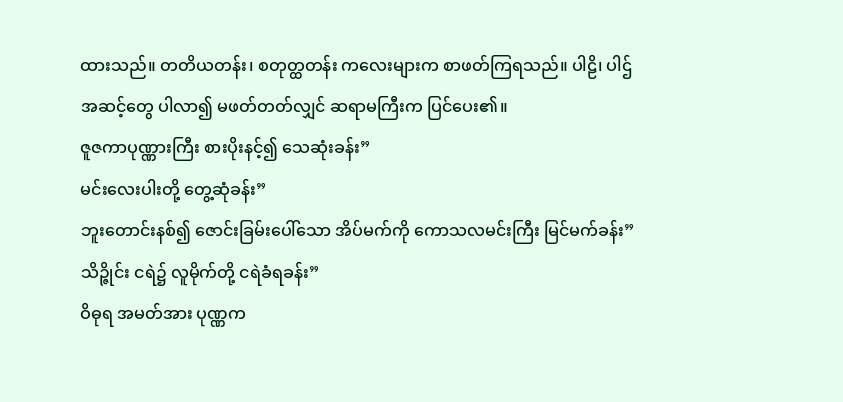ထားသည်။ တတိယတန်း၊ စတုတ္ထတန်း ကလေးများက စာဖတ်ကြရသည်။ ပါဠိ၊ ပါဌ်အဆင့်တွေ ပါလာ၍ မဖတ်တတ်လျှင် ဆရာမကြီးက ပြင်ပေး၏။
ဇူဇကာပုဏ္ဏားကြီး စားပိုးနင့်၍ သေဆုံးခန်း”
မင်းလေးပါးတို့ တွေ့ဆုံခန်း”
ဘူးတောင်းနစ်၍ ဇောင်းခြမ်းပေါ်သော အိပ်မက်ကို ကောသလမင်းကြီး မြင်မက်ခန်း”
သိဉ္ဇိုင်း ငရဲ၌ လူမိုက်တို့ ငရဲခံရခန်း”
ဝိဓုရ အမတ်အား ပုဏ္ဏက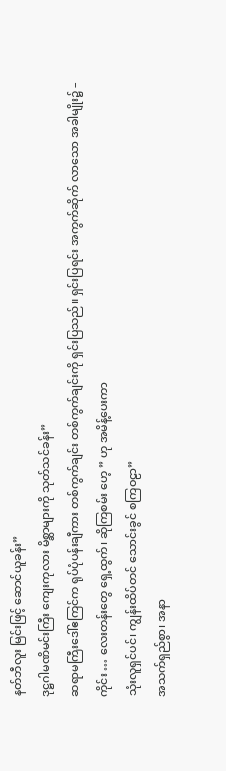နတ်ဘီလူး မြင်းဖြင့် ဆောင်ယူခန်း”
ဒုဋ္ဌဂါမဏိမင်းကြီး ကျေးကုလား မိစ္ဆာများကို သုတ်သင်ခန်း”
ဆရာမကြီးဒေါ်ဧကြင်က ရုပ်ပုံပန်းချီကား တစ်ကွက်ချင်း တစ်ကွက်ချင်းကို ရှင်းပြသည်။ ရှင်းပြရင်း အကွက်ဆိုက် လာသော အခါမျိုး၌ –
ကိုင်း … လေးတန်းတွေ ရှေ့ထွက်၊ ဆိုကြစမ်း ဟေ့ ” ဟု အမိန့်ပေးကာ
သုံးလူရှင်ပင်၊ ကျွန်းထိပ်တင် သောင်းခွင် စကြဝဠာ”
အသက်ရှည်စွာ၊ အနာ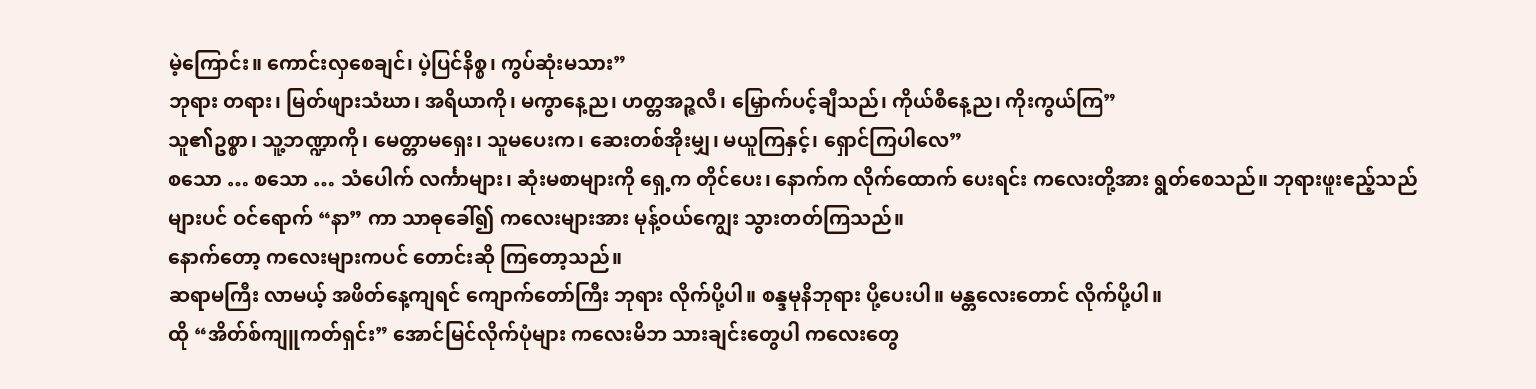မဲ့ကြောင်း။ ကောင်းလှစေချင်၊ ပဲ့ပြင်နိစ္စ၊ ကွပ်ဆုံးမသား”
ဘုရား တရား၊ မြတ်ဖျားသံဃာ၊ အရိယာကို၊ မကွာနေ့ည၊ ဟတ္တအဉ္ဇလီ၊ မြှောက်ပင့်ချီသည်၊ ကိုယ်စီနေ့ည၊ ကိုးကွယ်ကြ”
သူ၏ဥစ္စာ၊ သူ့ဘဏ္ဍာကို၊ မေတ္တာမရှေး၊ သူမပေးက၊ ဆေးတစ်အိုးမျှ၊ မယူကြနှင့်၊ ရှောင်ကြပါလေ”
စသော … စသော … သံပေါက် လင်္ကာများ၊ ဆုံးမစာများကို ရှေ့က တိုင်ပေး၊ နောက်က လိုက်ထောက် ပေးရင်း ကလေးတို့အား ရွတ်စေသည်။ ဘုရားဖူးဧည့်သည်များပင် ဝင်ရောက် “နာ” ကာ သာဓုခေါ်၍ ကလေးများအား မုန့်ဝယ်ကျွေး သွားတတ်ကြသည်။
နောက်တော့ ကလေးများကပင် တောင်းဆို ကြတော့သည်။
ဆရာမကြီး လာမယ့် အဖိတ်နေ့ကျရင် ကျောက်တော်ကြီး ဘုရား လိုက်ပို့ပါ။ စန္ဒမုနိဘုရား ပို့ပေးပါ။ မန္တလေးတောင် လိုက်ပို့ပါ။
ထို “အိတ်စ်ကျူကတ်ရှင်း” အောင်မြင်လိုက်ပုံများ ကလေးမိဘ သားချင်းတွေပါ ကလေးတွေ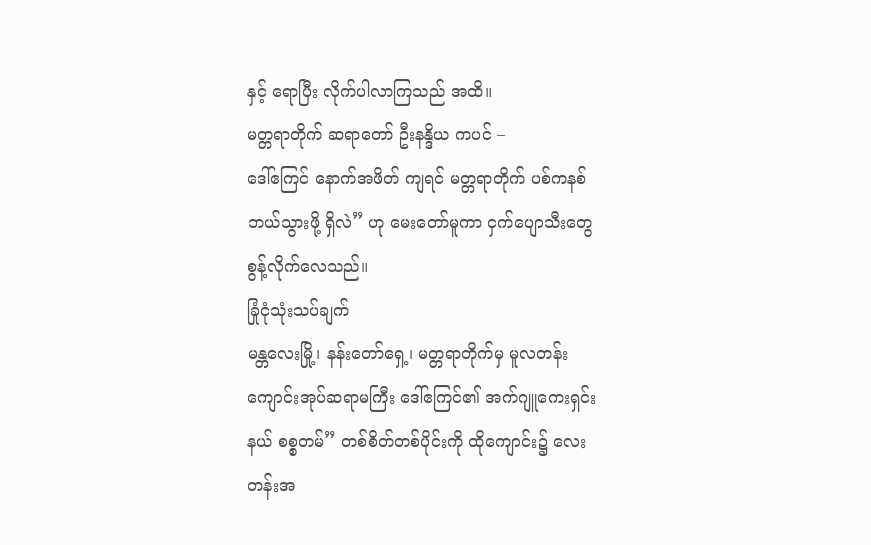နှင့် ရောပြီး လိုက်ပါလာကြသည် အထိ။
မတ္တရာတိုက် ဆရာတော် ဦးနန္ဒိယ ကပင် –
ဒေါ်ဧကြင် နောက်အဖိတ် ကျရင် မတ္တရာတိုက် ပစ်ကနစ် ဘယ်သွားဖို့ ရှိလဲ” ဟု မေးတော်မူကာ ငှက်ပျောသီးတွေ စွန့်လိုက်လေသည်။
ခြုံငုံသုံးသပ်ချက်
မန္တလေးမြို့၊ နန်းတော်ရှေ့၊ မတ္တရာတိုက်မှ မူလတန်းကျောင်းအုပ်ဆရာမကြီး ဒေါ်ဧကြင်၏ အက်ဂျူကေးရှင်းနယ် စစ္စတမ်” တစ်စိတ်တစ်ပိုင်းကို ထိုကျောင်း၌ လေးတန်းအ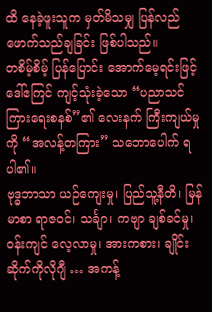ထိ နေခဲ့ဖူးသူက မှတ်မိသမျှ ပြန်လည် ဖောက်သည်ချခြင်း ဖြစ်ပါသည်။
တစိမ့်စိမ့် ပြန်ပြောင်း အောက်မေ့ရင်းဖြင့် ဒေါ်ဧကြင် ကျင့်သုံးခဲ့သော “ပညာသင်ကြားရေးစနစ်”၏ လေးနက် ကြီးကျယ်မှုကို “အလန့်တကြား” သဘောပေါက် ရပါ၏။
ဗုဒ္ဓဘာသာ ယဉ်ကျေးမှု၊ ပြည်သူ့နီတိ၊ မြန်မာစာ ရာဇဝင်၊ သင်္ချာ၊ ကဗျာ ချစ်ခင်မှု၊ ဝန်းကျင် လေ့လာမှု၊ အားကစား၊ ချိုင်း ဆိုက်ကိုလိုဂျီ … အကန့်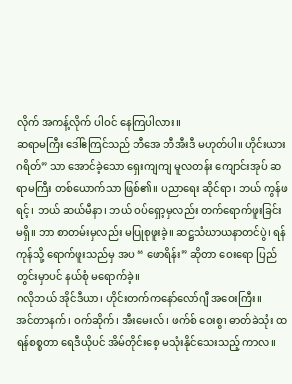လိုက် အကန့်လိုက် ပါဝင် နေကြပါလား။
ဆရာမကြီး ဒေါ်ဧကြင်သည် ဘီအေ ဘီအီးဒီ မဟုတ်ပါ။ ဟိုင်းယားဂရိတ်” သာ အောင်ခဲ့သော ရှေးကျကျ မူလတန်း ကျောင်းအုပ် ဆရာမကြီး တစ်ယောက်သာ ဖြစ်၏။ ပညာရေး ဆိုင်ရာ၊ ဘယ် ကွန်ဖရင့်၊ ဘယ် ဆယ်မီနာ၊ ဘယ် ဝပ်ရှော့မှလည်း တက်ရောက်ဖူးခြင်း မရှိ။ ဘာ စာတမ်းမှလည်း မပြုစုဖူးခဲ့။ ဆဋ္ဌသံဃာယနာတင်ပွဲ၊ ရန်ကုန်သို့ ရောက်ဖူးသည်မှ အပ “ ဖောရိန်း” ဆိုတာ ဝေးရော ပြည်တွင်းမှာပင် နယ်စုံ မရောက်ခဲ့။
ဂလိုဘယ် အိုင်ဒီယာ၊ ဟိုင်းတက်ကနော်လော်ဂျီ အဝေးကြီး။
အင်တာနက်၊ ဝက်ဆိုက်၊ အီးမေးလ်၊ ဖက်စ် ဝေးစွ၊ ဓာတ်ခဲသုံး ထရန်စစ္စတာ ရေဒီယိုပင် အိမ်တိုင်းစေ့ မသုံးနိုင်သေးသည့် ကာလ။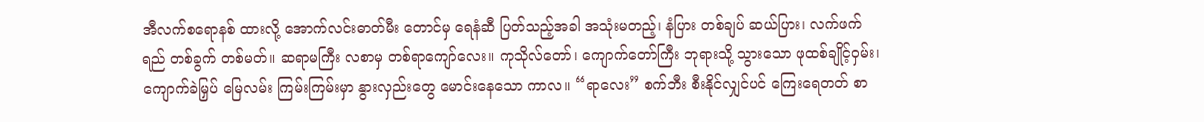အီလက်စရောနစ် ထားလို့ အောက်လင်းဓာတ်မီး တောင်မှ ရေနံဆီ ပြတ်သည့်အခါ အသုံးမတည့်၊ နံပြား တစ်ချပ် ဆယ်ပြား၊ လက်ဖက်ရည် တစ်ခွက် တစ်မတ်။ ဆရာမကြီး လစာမှ တစ်ရာကျော်လေး။ ကုသိုလ်တော်၊ ကျောက်တော်ကြီး ဘုရားသို့ သွားသော ဖုထစ်ချိုင့်ဝှမ်း၊ ကျောက်ခဲမြှပ် မြေလမ်း ကြမ်းကြမ်းမှာ နွားလှည်းတွေ မောင်းနေသော ကာလ။ “ရာလေး” စက်ဘီး စီးနိုင်လျှင်ပင် ကြေးရေတတ် စာ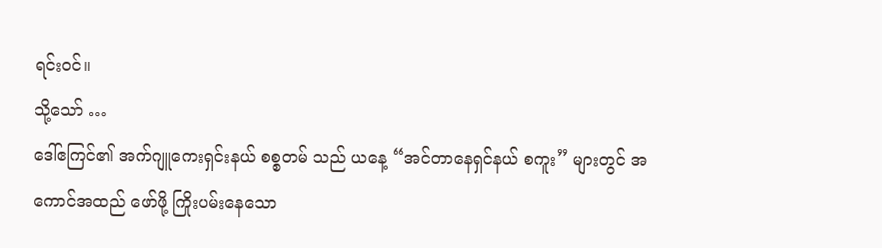ရင်းဝင်။
သို့သော် …
ဒေါ်ဧကြင်၏ အက်ဂျူကေးရှင်းနယ် စစ္စတမ် သည် ယနေ့ “အင်တာနေရှင်နယ် စကူး” များတွင် အကောင်အထည် ဖော်ဖို့ ကြိုးပမ်းနေသော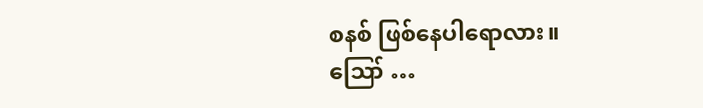စနစ် ဖြစ်နေပါရောလား။
ဪ …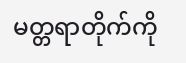မတ္တရာတိုက်ကို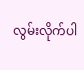လွမ်းလိုက်ပါ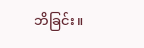ဘိခြင်း။